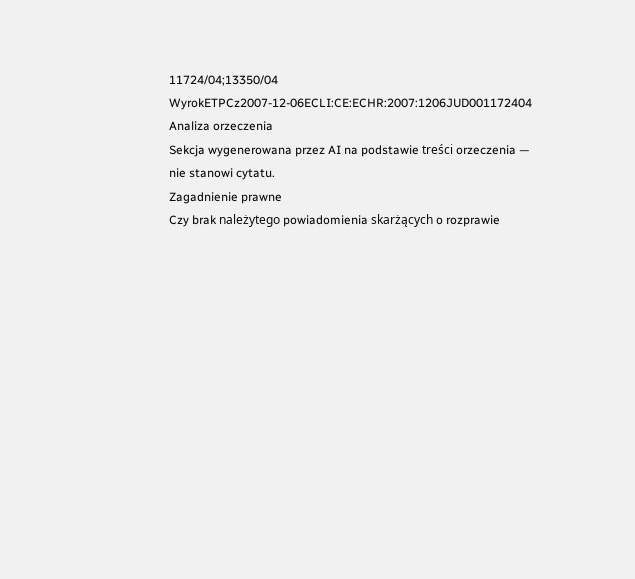11724/04;13350/04
WyrokETPCz2007-12-06ECLI:CE:ECHR:2007:1206JUD001172404
Analiza orzeczenia
Sekcja wygenerowana przez AI na podstawie treści orzeczenia — nie stanowi cytatu.
Zagadnienie prawne
Czy brak należytego powiadomienia skarżących o rozprawie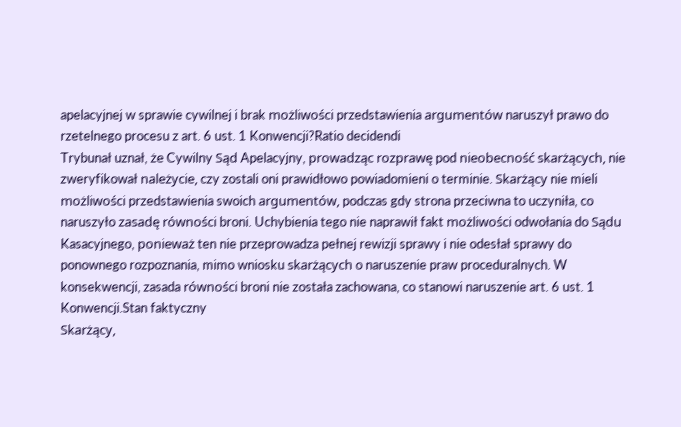apelacyjnej w sprawie cywilnej i brak możliwości przedstawienia argumentów naruszył prawo do rzetelnego procesu z art. 6 ust. 1 Konwencji?Ratio decidendi
Trybunał uznał, że Cywilny Sąd Apelacyjny, prowadząc rozprawę pod nieobecność skarżących, nie zweryfikował należycie, czy zostali oni prawidłowo powiadomieni o terminie. Skarżący nie mieli możliwości przedstawienia swoich argumentów, podczas gdy strona przeciwna to uczyniła, co naruszyło zasadę równości broni. Uchybienia tego nie naprawił fakt możliwości odwołania do Sądu Kasacyjnego, ponieważ ten nie przeprowadza pełnej rewizji sprawy i nie odesłał sprawy do ponownego rozpoznania, mimo wniosku skarżących o naruszenie praw proceduralnych. W konsekwencji, zasada równości broni nie została zachowana, co stanowi naruszenie art. 6 ust. 1 Konwencji.Stan faktyczny
Skarżący,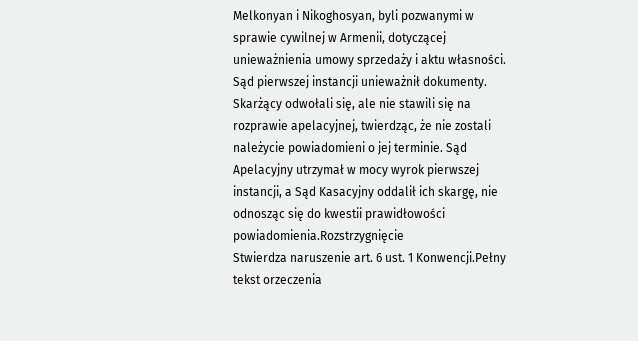Melkonyan i Nikoghosyan, byli pozwanymi w sprawie cywilnej w Armenii, dotyczącej unieważnienia umowy sprzedaży i aktu własności. Sąd pierwszej instancji unieważnił dokumenty. Skarżący odwołali się, ale nie stawili się na rozprawie apelacyjnej, twierdząc, że nie zostali należycie powiadomieni o jej terminie. Sąd Apelacyjny utrzymał w mocy wyrok pierwszej instancji, a Sąd Kasacyjny oddalił ich skargę, nie odnosząc się do kwestii prawidłowości powiadomienia.Rozstrzygnięcie
Stwierdza naruszenie art. 6 ust. 1 Konwencji.Pełny tekst orzeczenia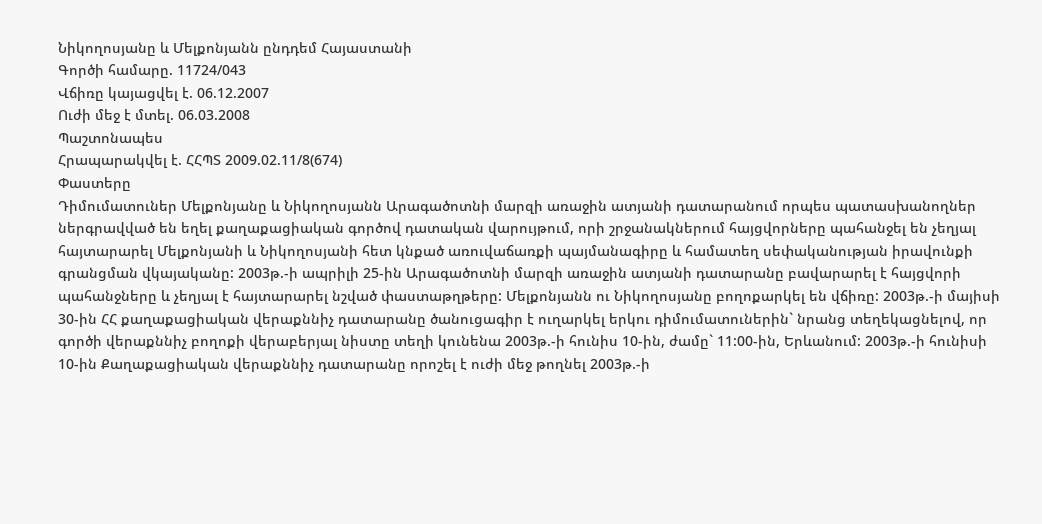Նիկողոսյանը և Մելքոնյանն ընդդեմ Հայաստանի
Գործի համարը. 11724/043
Վճիռը կայացվել է. 06.12.2007
Ուժի մեջ է մտել. 06.03.2008
Պաշտոնապես
Հրապարակվել է. ՀՀՊՏ 2009.02.11/8(674)
Փաստերը
Դիմումատուներ Մելքոնյանը և Նիկողոսյանն Արագածոտնի մարզի առաջին ատյանի դատարանում որպես պատասխանողներ ներգրավված են եղել քաղաքացիական գործով դատական վարույթում, որի շրջանակներում հայցվորները պահանջել են չեղյալ հայտարարել Մելքոնյանի և Նիկողոսյանի հետ կնքած առուվաճառքի պայմանագիրը և համատեղ սեփականության իրավունքի գրանցման վկայականը: 2003թ.-ի ապրիլի 25-ին Արագածոտնի մարզի առաջին ատյանի դատարանը բավարարել է հայցվորի պահանջները և չեղյալ է հայտարարել նշված փաստաթղթերը: Մելքոնյանն ու Նիկողոսյանը բողոքարկել են վճիռը: 2003թ.-ի մայիսի 30-ին ՀՀ քաղաքացիական վերաքննիչ դատարանը ծանուցագիր է ուղարկել երկու դիմումատուներին` նրանց տեղեկացնելով, որ գործի վերաքննիչ բողոքի վերաբերյալ նիստը տեղի կունենա 2003թ.-ի հունիս 10-ին, ժամը` 11:00-ին, Երևանում: 2003թ.-ի հունիսի 10-ին Քաղաքացիական վերաքննիչ դատարանը որոշել է ուժի մեջ թողնել 2003թ.-ի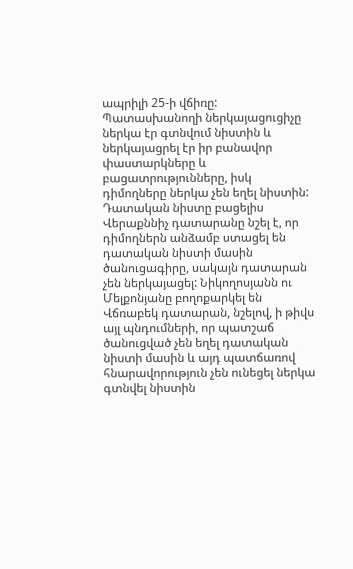ապրիլի 25-ի վճիռը: Պատասխանողի ներկայացուցիչը ներկա էր գտնվում նիստին և ներկայացրել էր իր բանավոր փաստարկները և բացատրությունները, իսկ դիմողները ներկա չեն եղել նիստին: Դատական նիստը բացելիս Վերաքննիչ դատարանը նշել է, որ դիմողներն անձամբ ստացել են դատական նիստի մասին ծանուցագիրը, սակայն դատարան չեն ներկայացել: Նիկողոսյանն ու Մելքոնյանը բողոքարկել են Վճռաբեկ դատարան, նշելով, ի թիվս այլ պնդումների, որ պատշաճ ծանուցված չեն եղել դատական նիստի մասին և այդ պատճառով հնարավորություն չեն ունեցել ներկա գտնվել նիստին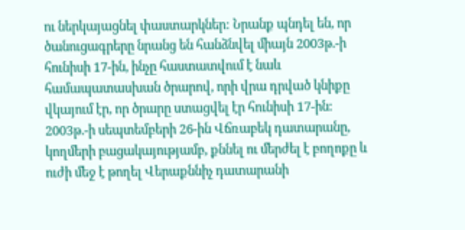ու ներկայացնել փաստարկներ: Նրանք պնդել են, որ ծանուցագրերը նրանց են հանձնվել միայն 2003թ.-ի հունիսի 17-ին, ինչը հաստատվում է նաև համապատասխան ծրարով, որի վրա դրված կնիքը վկայում էր, որ ծրարը ստացվել էր հունիսի 17-ին: 2003թ.-ի սեպտեմբերի 26-ին Վճռաբեկ դատարանը, կողմերի բացակայությամբ, քննել ու մերժել է բողոքը և ուժի մեջ է թողել Վերաքննիչ դատարանի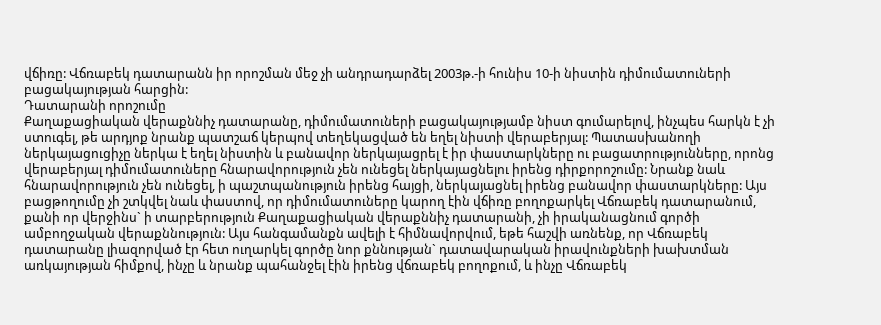վճիռը: Վճռաբեկ դատարանն իր որոշման մեջ չի անդրադարձել 2003թ.-ի հունիս 10-ի նիստին դիմումատուների բացակայության հարցին:
Դատարանի որոշումը
Քաղաքացիական վերաքննիչ դատարանը, դիմումատուների բացակայությամբ նիստ գումարելով, ինչպես հարկն է չի ստուգել, թե արդյոք նրանք պատշաճ կերպով տեղեկացված են եղել նիստի վերաբերյալ: Պատասխանողի ներկայացուցիչը ներկա է եղել նիստին և բանավոր ներկայացրել է իր փաստարկները ու բացատրությունները, որոնց վերաբերյալ դիմումատուները հնարավորություն չեն ունեցել ներկայացնելու իրենց դիրքորոշումը: Նրանք նաև հնարավորություն չեն ունեցել, ի պաշտպանություն իրենց հայցի, ներկայացնել իրենց բանավոր փաստարկները: Այս բացթողումը չի շտկվել նաև փաստով, որ դիմումատուները կարող էին վճիռը բողոքարկել Վճռաբեկ դատարանում, քանի որ վերջինս` ի տարբերություն Քաղաքացիական վերաքննիչ դատարանի, չի իրականացնում գործի ամբողջական վերաքննություն: Այս հանգամանքն ավելի է հիմնավորվում, եթե հաշվի առնենք, որ Վճռաբեկ դատարանը լիազորված էր հետ ուղարկել գործը նոր քննության` դատավարական իրավունքների խախտման առկայության հիմքով, ինչը և նրանք պահանջել էին իրենց վճռաբեկ բողոքում, և ինչը Վճռաբեկ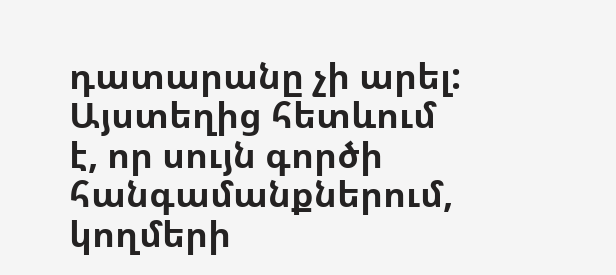դատարանը չի արել: Այստեղից հետևում է, որ սույն գործի հանգամանքներում, կողմերի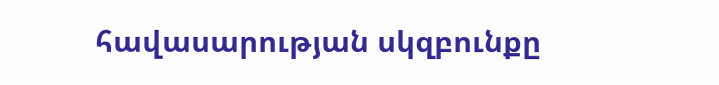հավասարության սկզբունքը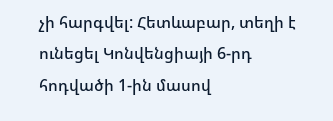չի հարգվել: Հետևաբար, տեղի է ունեցել Կոնվենցիայի 6-րդ հոդվածի 1-ին մասով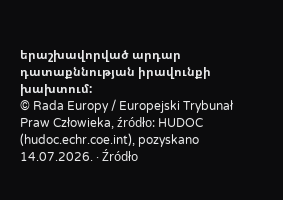երաշխավորված արդար դատաքննության իրավունքի խախտում:
© Rada Europy / Europejski Trybunał Praw Człowieka, źródło: HUDOC (hudoc.echr.coe.int), pozyskano 14.07.2026. · Źródło